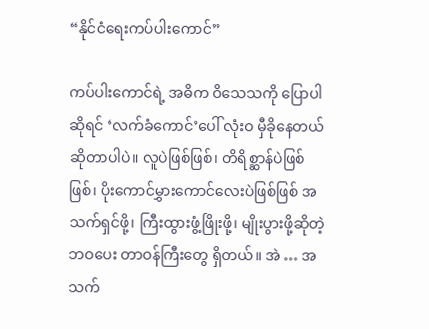“နိုင်ငံရေးကပ်ပါးကောင်”

ကပ်ပါးကောင်ရဲ့ အဓိက ဝိသေသကို ပြောပါဆိုရင် ‘လက်ခံကောင်’ပေါ် လုံးဝ မှီခိုနေတယ် ဆိုတာပါပဲ။ လူပဲဖြစ်ဖြစ်၊ တိရိစ္ဆာန်ပဲဖြစ်ဖြစ်၊ ပိုးကောင်မွှားကောင်လေးပဲဖြစ်ဖြစ် အသက်ရှင်ဖို့၊ ကြီးထွားဖွံ့ဖြိုးဖို့၊ မျိုးပွားဖို့ဆိုတဲ့ ဘဝပေး တာဝန်ကြီးတွေ ရှိတယ်။ အဲ … အသက်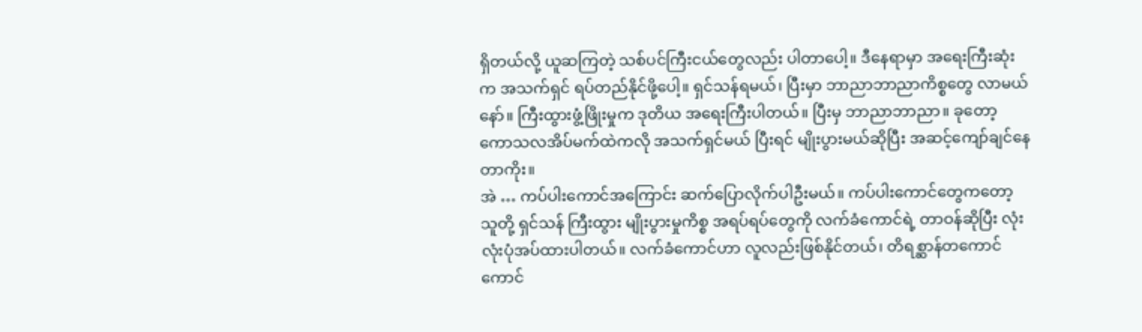ရှိတယ်လို့ ယူဆကြတဲ့ သစ်ပင်ကြီးငယ်တွေလည်း ပါတာပေါ့။ ဒီနေရာမှာ အရေးကြီးဆုံးက အသက်ရှင် ရပ်တည်နိုင်ဖို့ပေါ့။ ရှင်သန်ရမယ်၊ ပြီးမှာ ဘာညာဘာညာကိစ္စတွေ လာမယ် နော်။ ကြီးထွားဖွံ့ဖြိုးမှုက ဒုတိယ အရေးကြီးပါတယ်။ ပြီးမှ ဘာညာဘာညာ။ ခုတော့ ကောသလအိပ်မက်ထဲကလို အသက်ရှင်မယ် ပြီးရင် မျိုးပွားမယ်ဆိုပြီး အဆင့်ကျော်ချင်နေတာကိုး။
အဲ … ကပ်ပါးကောင်အကြောင်း ဆက်ပြောလိုက်ပါဦးမယ်။ ကပ်ပါးကောင်တွေကတော့ သူတို့ ရှင်သန် ကြီးထွား မျိုးပွားမှုကိစ္စ အရပ်ရပ်တွေကို လက်ခံကောင်ရဲ့ တာဝန်ဆိုပြီး လုံးလုံးပုံအပ်ထားပါတယ်။ လက်ခံကောင်ဟာ လူလည်းဖြစ်နိုင်တယ်၊ တိရစ္ဆာန်တကောင်ကောင်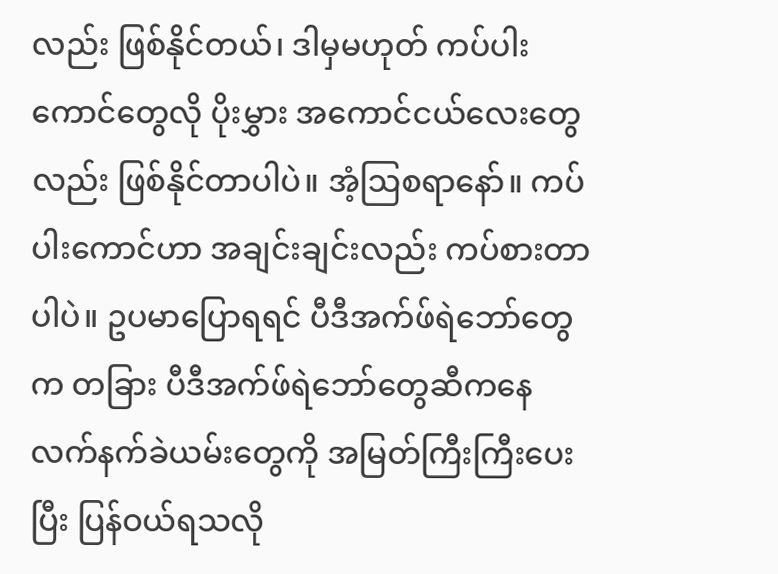လည်း ဖြစ်နိုင်တယ်၊ ဒါမှမဟုတ် ကပ်ပါးကောင်တွေလို ပိုးမွှား အကောင်ငယ်လေးတွေလည်း ဖြစ်နိုင်တာပါပဲ။ အံ့ဩစရာနော်။ ကပ်ပါးကောင်ဟာ အချင်းချင်းလည်း ကပ်စားတာပါပဲ။ ဥပမာပြောရရင် ပီဒီအက်ဖ်ရဲဘော်တွေက တခြား ပီဒီအက်ဖ်ရဲဘော်တွေဆီကနေ လက်နက်ခဲယမ်းတွေကို အမြတ်ကြီးကြီးပေးပြီး ပြန်ဝယ်ရသလို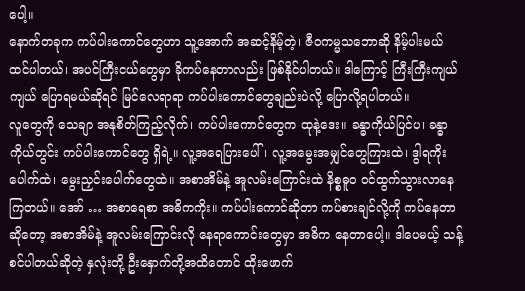ပေါ့။
နောက်တခုက ကပ်ပါးကောင်တွေဟာ သူ့အောက် အဆင့်နိမ့်တဲ့၊ ဇီဝကမ္မသဘောဆို နိမ့်ပါးမယ် ထင်ပါတယ်၊ အပင်ကြီးငယ်တွေမှာ ခိုကပ်နေတာလည်း ဖြစ်နိုင်ပါတယ်။ ဒါကြောင့် ကြီးကြီးကျယ်ကျယ် ပြောရမယ်ဆိုရင် မြင်လေရာရာ ကပ်ပါးကောင်တွေချည်းပဲလို့ ပြောလို့ရပါတယ်။
လူတွေကို သေချာ အနုစိတ်ကြည့်လိုက်၊ ကပ်ပါးကောင်တွေက ထုနဲ့ဒေး။ ခန္ဓာကိုယ်ပြင်ပ၊ ခန္ဓာကိုယ်တွင်း ကပ်ပါးကောင်တွေ ရှိရဲ့။ လူ့အရေပြားပေါ်၊ လူ့အမွေးအမျှင်တွေကြားထဲ၊ ဒွါရကိုးပေါက်ထဲ၊ မွေးညှင်းပေါက်တွေထဲ။ အစာအိမ်နဲ့ အူလမ်းကြောင်းထဲ နိစ္စဓူဝ ဝင်ထွက်သွားလာနေကြတယ်။ အော် … အစာရေစာ အဓိကကိုး။ ကပ်ပါးကောင်ဆိုတာ ကပ်စားချင်လို့ကို ကပ်နေတာဆိုတော့ အစာအိမ်နဲ့ အူလမ်းကြောင်းလို နေရာကောင်းတွေမှာ အဓိက နေတာပေါ့။ ဒါပေမယ့် သန့်စင်ပါတယ်ဆိုတဲ့ နှလုံးတို့ ဦးနှောက်တို့အထိတောင် ထိုးဖောက်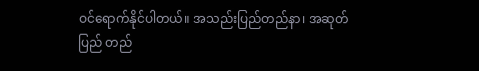ဝင်ရောက်နိုင်ပါတယ်။ အသည်းပြည်တည်နာ၊ အဆုတ်ပြည် တည်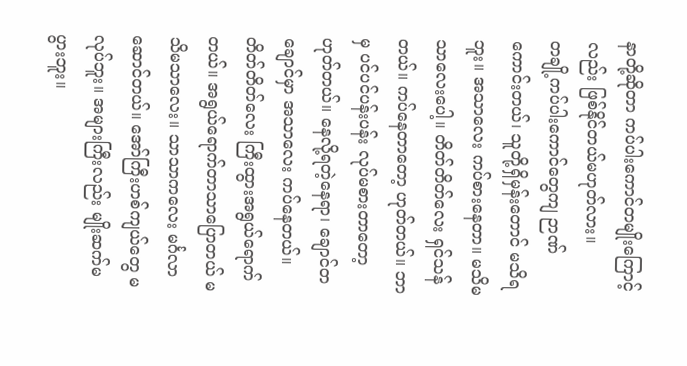နာတို့ဆိုတာ ကပ်ပါးကောင်တမျိုးကြောင့်လည်း ဖြစ်နိုင်တယ်မဟုတ်လား။
တချို့ကပ်ပါးကောင်တွေကျ ဉာဏ်ကောင်းတယ်၊ သူတို့ရှိမှန်းတောင် မသိရဘူး။ အသာလေး ကပ်စားနေတာ။ မသိမသာလေးပေါ့။ တိတ်တိတ်လေး ရှင်သန်တယ်။ ကပ်နေတာတော့ ဟုတ်တယ်။ ဘာမှ ပင်ပင်ပန်းပန်း လုပ်မစားတာတော့ ဟုတ်တယ်။ နေလို့ရတဲ့နေရာ၊ ချောင်တချောင်မှာ အသာလေး ကပ်နေတယ်။ တိတ်တိတ်လေး ကြီးထွားအရွယ်ရောက်တယ်။ အရွယ်ရောက်တာသာပြောတယ် မသိမသာလေး။ သာသာကလေး မင်္ဂလာဆောင်တယ်။ အော်ကြီးဟစ်ကျယ်တွေ မလုပ်ဘူး။ အများကြီးလည်း မျိုးဆက်မပွားဘူး။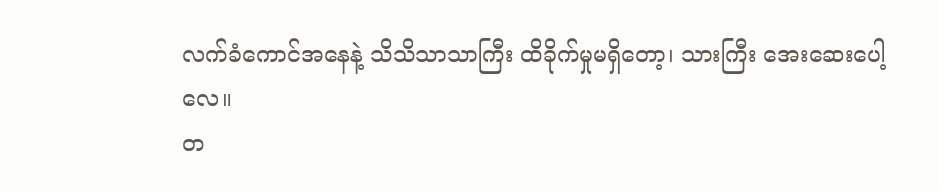လက်ခံကောင်အနေနဲ့ သိသိသာသာကြီး ထိခိုက်မှုမရှိတော့၊ သားကြီး အေးဆေးပေါ့လေ။
တ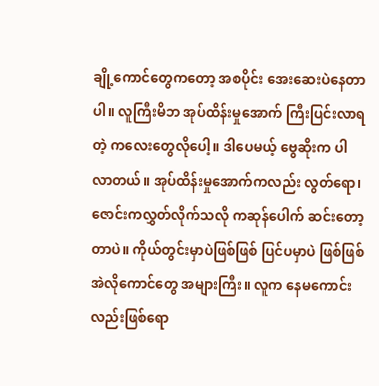ချို့ကောင်တွေကတော့ အစပိုင်း အေးဆေးပဲနေတာပါ။ လူကြီးမိဘ အုပ်ထိန်းမှုအောက် ကြီးပြင်းလာရတဲ့ ကလေးတွေလိုပေါ့။ ဒါပေမယ့် ဗွေဆိုးက ပါလာတယ်။ အုပ်ထိန်းမှုအောက်ကလည်း လွတ်ရော၊ ဇောင်းကလွှတ်လိုက်သလို ကဆုန်ပေါက် ဆင်းတော့တာပဲ။ ကိုယ်တွင်းမှာပဲဖြစ်ဖြစ် ပြင်ပမှာပဲ ဖြစ်ဖြစ် အဲလိုကောင်တွေ အများကြီး။ လူက နေမကောင်းလည်းဖြစ်ရော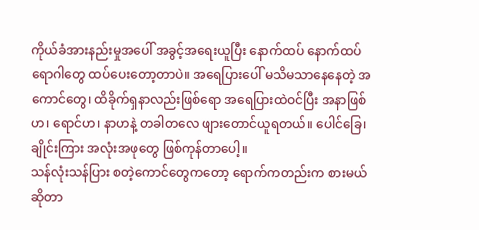ကိုယ်ခံအားနည်းမှုအပေါ် အခွင့်အရေးယူပြီး နောက်ထပ် နောက်ထပ် ရောဂါတွေ ထပ်ပေးတော့တာပဲ။ အရေပြားပေါ် မသိမသာနေနေတဲ့ အကောင်တွေ၊ ထိခိုက်ရှနာလည်းဖြစ်ရော အရေပြားထဲဝင်ပြီး အနာဖြစ်ဟ၊ ရောင်ဟ၊ နာဟနဲ့ တခါတလေ ဖျားတောင်ယူရတယ်။ ပေါင်ခြေ၊ ချိုင်းကြား အလုံးအဖုတွေ ဖြစ်ကုန်တာပေါ့။
သန်လုံးသန်ပြား စတဲ့ကောင်တွေကတော့ ရောက်ကတည်းက စားမယ်ဆိုတာ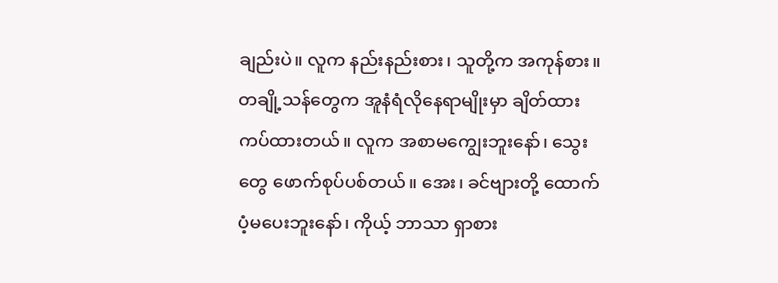ချည်းပဲ။ လူက နည်းနည်းစား၊ သူတို့က အကုန်စား။ တချို့သန်တွေက အူနံရံလိုနေရာမျိုးမှာ ချိတ်ထား ကပ်ထားတယ်။ လူက အစာမကျွေးဘူးနော်၊ သွေးတွေ ဖောက်စုပ်ပစ်တယ်။ အေး၊ ခင်ဗျားတို့ ထောက်ပံ့မပေးဘူးနော်၊ ကိုယ့် ဘာသာ ရှာစား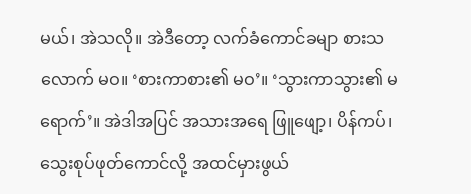မယ်၊ အဲသလို။ အဲဒီတော့ လက်ခံကောင်ခမျာ စားသလောက် မဝ။ ‘စားကာစား၏ မဝ’။ ‘သွားကာသွား၏ မရောက်’။ အဲဒါအပြင် အသားအရေ ဖြူဖျော့၊ ပိန်ကပ်၊ သွေးစုပ်ဖုတ်ကောင်လို့ အထင်မှားဖွယ်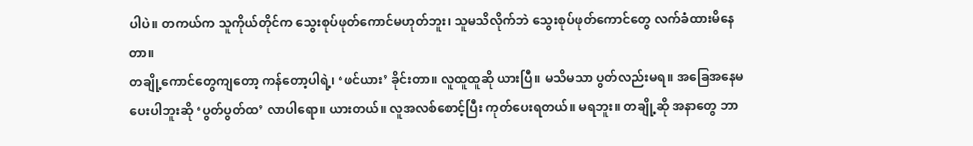ပါပဲ။ တကယ်က သူကိုယ်တိုင်က သွေးစုပ်ဖုတ်ကောင်မဟုတ်ဘူး၊ သူမသိလိုက်ဘဲ သွေးစုပ်ဖုတ်ကောင်တွေ လက်ခံထားမိနေတာ။
တချို့ကောင်တွေကျတော့ ကန်တော့ပါရဲ့၊ ‘ဖင်ယား’ ခိုင်းတာ။ လူထူထူဆို ယားပြီ။ မသိမသာ ပွတ်လည်းမရ။ အခြေအနေမပေးပါဘူးဆို ‘ပွတ်ပွတ်ထ’ လာပါရော။ ယားတယ်။ လူအလစ်စောင့်ပြီး ကုတ်ပေးရတယ်။ မရဘူး။ တချို့ဆို အနာတွေ ဘာ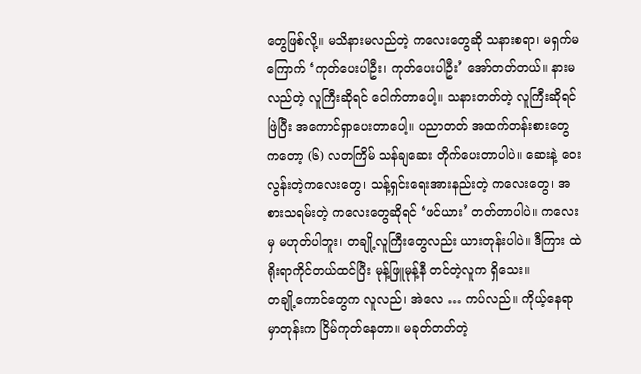တွေဖြစ်လို့။ မသိနားမလည်တဲ့ ကလေးတွေဆို သနားစရာ၊ မရှက်မကြောက် ‘ကုတ်ပေးပါဦး၊ ကုတ်ပေးပါဦး’ အော်တတ်တယ်။ နားမလည်တဲ့ လူကြီးဆိုရင် ငေါက်တာပေါ့။ သနားတတ်တဲ့ လူကြီးဆိုရင် ဖြဲပြီး အကောင်ရှာပေးတာပေါ့။ ပညာတတ် အထက်တန်းစားတွေကတော့ (၆) လတကြိမ် သန်ချဆေး တိုက်ပေးတာပါပဲ။ ဆေးနဲ့ ဝေးလွန်းတဲ့ကလေးတွေ၊ သန့်ရှင်းရေးအားနည်းတဲ့ ကလေးတွေ၊ အစားသရမ်းတဲ့ ကလေးတွေဆိုရင် ‘ဖင်ယား’ တတ်တာပါပဲ။ ကလေးမှ မဟုတ်ပါဘူး၊ တချို့လူကြီးတွေလည်း ယားတုန်းပါပဲ။ ဒီကြား ထဲ ရိုးရာကိုင်တယ်ထင်ပြီး မုန့်ဖြူမုန့်နီ တင်တဲ့လူက ရှိသေး။
တချို့ကောင်တွေက လူလည်၊ အဲလေ … ကပ်လည်။ ကိုယ့်နေရာမှာတုန်းက ငြိမ်ကုတ်နေတာ။ မခုတ်တတ်တဲ့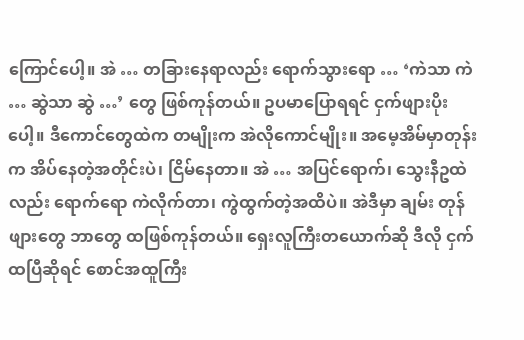ကြောင်ပေါ့။ အဲ … တခြားနေရာလည်း ရောက်သွားရော … ‘ကဲသာ ကဲ … ဆွဲသာ ဆွဲ …’ တွေ ဖြစ်ကုန်တယ်။ ဥပမာပြောရရင် ငှက်ဖျားပိုးပေါ့။ ဒီကောင်တွေထဲက တမျိုးက အဲလိုကောင်မျိုး။ အမေ့အိမ်မှာတုန်းက အိပ်နေတဲ့အတိုင်းပဲ၊ ငြိမ်နေတာ။ အဲ … အပြင်ရောက်၊ သွေးနီဥထဲလည်း ရောက်ရော ကဲလိုက်တာ၊ ကွဲထွက်တဲ့အထိပဲ။ အဲဒီမှာ ချမ်း တုန်ဖျားတွေ ဘာတွေ ထဖြစ်ကုန်တယ်။ ရှေးလူကြီးတယောက်ဆို ဒီလို ငှက်ထပြီဆိုရင် စောင်အထူကြီး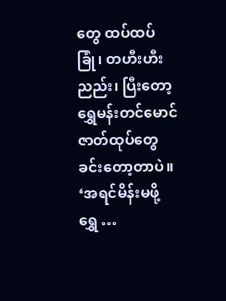တွေ ထပ်ထပ်ခြုံ၊ တဟီးဟီး ညည်း၊ ပြီးတော့ ရွှေမန်းတင်မောင် ဇာတ်ထုပ်တွေ ခင်းတော့တာပဲ။ ‘အရင်မိန်းမဖို့ ရွှေ …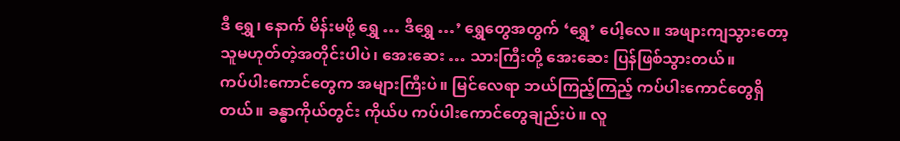ဒီ ရွှေ၊ နောက် မိန်းမဖို့ ရွှေ … ဒီရွှေ …’ ရွှေတွေအတွက် ‘ရွှေ’ ပေါ့လေ။ အဖျားကျသွားတော့ သူမဟုတ်တဲ့အတိုင်းပါပဲ၊ အေးဆေး … သားကြီးတို့ အေးဆေး ပြန်ဖြစ်သွားတယ်။
ကပ်ပါးကောင်တွေက အများကြီးပဲ။ မြင်လေရာ ဘယ်ကြည့်ကြည့် ကပ်ပါးကောင်တွေရှိတယ်။ ခန္ဓာကိုယ်တွင်း ကိုယ်ပ ကပ်ပါးကောင်တွေချည်းပဲ။ လူ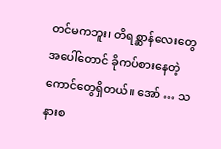တင်မကဘူး၊ တိရစ္ဆာန်လေးတွေအပေါ်တောင် ခိုကပ်စားနေတဲ့ ကောင်တွေရှိတယ်။ အော် … သနားစ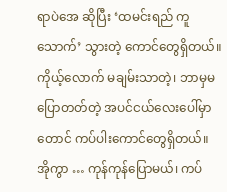ရာပဲအေ ဆိုပြီး ‘ထမင်းရည် ကူသောက်’ သွားတဲ့ ကောင်တွေရှိတယ်။ ကိုယ့်လောက် မချမ်းသာတဲ့၊ ဘာမှမပြောတတ်တဲ့ အပင်ငယ်လေးပေါ်မှာတောင် ကပ်ပါးကောင်တွေရှိတယ်။
အိုကွာ … ကုန်ကုန်ပြောမယ်၊ ကပ်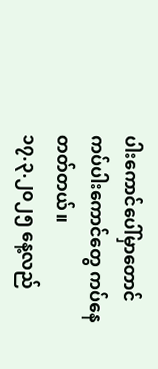ပါးကောင်ပေါ်မှာတောင် ကပ်ပါးကောင်တွေ ကပ်နေတတ်တယ်။
၁၇.၃.၂၀၂၅ နေ့လည်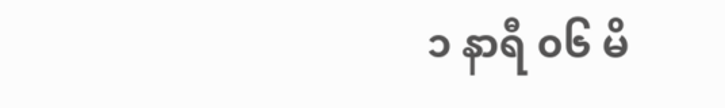၁ နာရီ ၀၆ မိ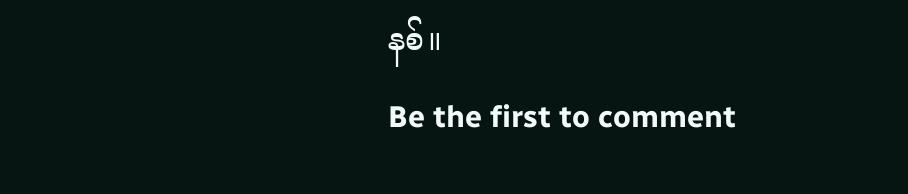နစ်။
Be the first to comment